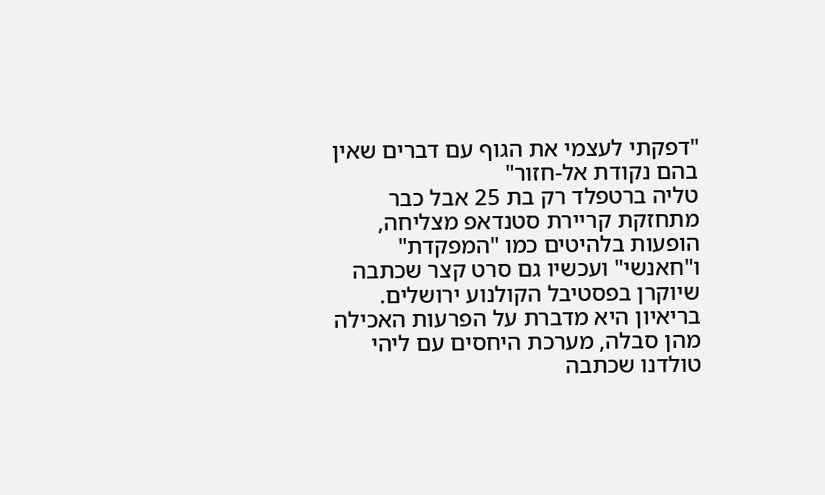"דפקתי לעצמי את הגוף עם דברים שאין בהם נקודת אל-חזור"
טליה ברטפלד רק בת 25 אבל כבר מתחזקת קריירת סטנדאפ מצליחה, הופעות בלהיטים כמו "המפקדת" ו"חאנשי" ועכשיו גם סרט קצר שכתבה שיוקרן בפסטיבל הקולנוע ירושלים. בריאיון היא מדברת על הפרעות האכילה מהן סבלה, מערכת היחסים עם ליהי טולדנו שכתבה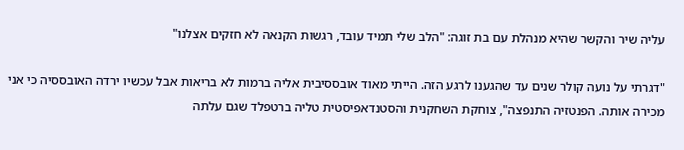עליה שיר והקשר שהיא מנהלת עם בת זוגה: "הלב שלי תמיד עובד, רגשות הקנאה לא חזקים אצלנו"

"דגרתי על נועה קולר שנים עד שהגענו לרגע הזה. הייתי מאוד אובססיבית אליה ברמות לא בריאות אבל עכשיו ירדה האובססיה כי אני מכירה אותה. הפנטזיה התנפצה", צוחקת השחקנית והסטנדאפיסטית טליה ברטפלד שגם עלתה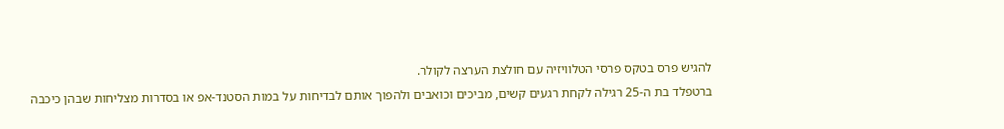להגיש פרס בטקס פרסי הטלוויזיה עם חולצת הערצה לקולר.
ברטפלד בת ה-25 רגילה לקחת רגעים קשים, מביכים וכואבים ולהפוך אותם לבדיחות על במות הסטנד-אפ או בסדרות מצליחות שבהן כיכבה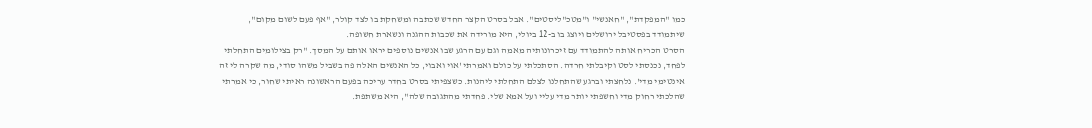כמו "המפקדת", "חאנשי" ו"מטכ"ליסטים". אבל בסרט הקצר החדש שכתבה ומשחקת בו לצד קולר, "אף פעם לשום מקום", שיתמודד בפסטיבל ירושלים ויוצג בו ב-12 ביולי, היא מורידה את שכבות ההגנה ונשארת חשופה.
הסרט הכריח אותה להתמודד עם זיכרונותיה מאמה וגם עם הרגע שבו אנשים נוספים יראו אותם על המסך. "רק בצילומים התחלתי לפחד, נכנסתי לסט וקיבלתי חרדה. הסתכלתי על כולם ואמרתי 'אוי ואבוי, כל האנשים האלה פה בשביל משהו סודי, מה שקרה לי זה אינטימי מדי'. נלחצתי וברגע שהתחלנו לצלם התחלתי ליהנות. כשצפיתי בסרט בחדר עריכה בפעם הראשונה ראיתי שחור, כי אמרתי שהלכתי רחוק מדי וחשפתי יותר מדי עליי ועל אמא שלי. פחדתי מהתגובה שלה", היא משתפת.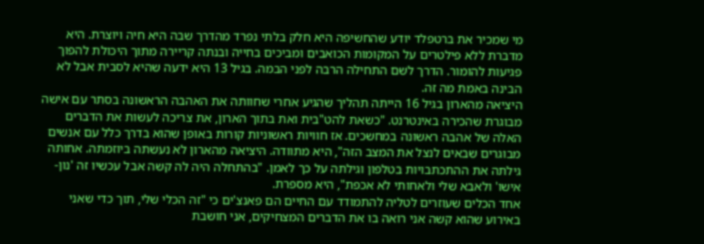מי שמכיר את ברטפלד יודע שהחשיפה היא חלק בלתי נפרד מהדרך שבה היא חיה ויוצרת. היא מדברת ללא פילטרים על המקומות הכואבים ומביכים בחייה ובנתה קריירה מתוך היכולת להפוך פגיעות להומור. הדרך לשם התחילה הרבה לפני הבמה. בגיל 13 היא ידעה שהיא לסבית אבל לא הבינה באמת מה זה.
היציאה מהארון בגיל 16 הייתה תהליך שהגיע אחרי שחוותה את האהבה הראשונה בסתר עם אישה מבוגרת שהכירה באינטרנט. "כשאת להט"בית ואת בתוך הארון, את צריכה לעשות את הדברים האלה של אהבה ראשונה במחשכים. אז חוויות ראשוניות קורות באופן שהוא בדרך כלל עם אנשים מבוגרים שבאים לנצל את המצב הזה", היא מתוודה. היציאה מהארון לא נעשתה ביוזמתה. אחותה גילתה את ההתכתבויות בטלפון וגילתה על כך לאמן. "בהתחלה היה לה קשה אבל עכשיו זה 'נון-אישו' ולאבא שלי ולאחותי לא אכפת", היא מספרת.
אחד הכלים שעוזרים לטליה להתמודד עם החיים הם פאנצ'ים כי "זה הכלי שלי, תוך כדי שאני באירוע שהוא קשה אני רואה בו את הדברים המצחיקים, אני חושבת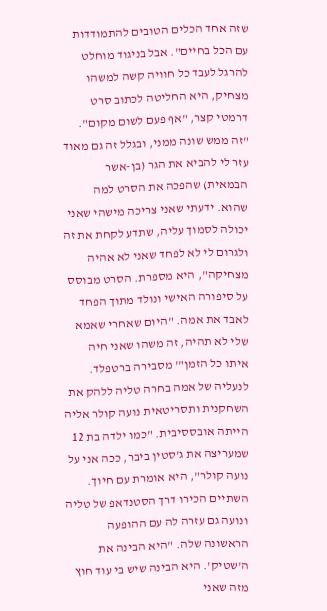שזה אחד הכלים הטובים להתמודדות עם הכל בחיים". אבל בניגוד מוחלט להרגל לעבד כל חוויה קשה למשהו מצחיק, היא החליטה לכתוב סרט דרמטי קצר, "אף פעם לשום מקום". "זה ממש שונה ממני, ובגלל זה גם מאוד עזר לי להביא את הגר (בן-אשר הבמאית) שהפכה את הסרט למה שהוא. ידעתי שאני צריכה מישהי שאני יכולה לסמוך עליה, שתדע לקחת את זה ולגרום לי לא לפחד שאני לא אהיה מצחיקה", היא מספרת. הסרט מבוסס על סיפורה האישי ונולד מתוך הפחד לאבד את אמה. "היום שאחרי שאמא שלי לא תהיה, זה משהו שאני חיה איתו כל הזמן"' מסבירה ברטפלד.
לנעליה של אמה בחרה טליה ללהק את השחקנית ותסריטאית נועה קולר אליה הייתה אובססיבית. "כמו ילדה בת 12 שמעריצה את ג'סטין ביבר, ככה אני על נועה קולר", היא אומרת עם חיוך. השתיים הכירו דרך הסטנדאפ של טליה ונועה גם עזרה לה עם ההופעה הראשונה שלה. "היא הבינה את ה'שטיק'. היא הבינה שיש בי עוד חוץ מזה שאני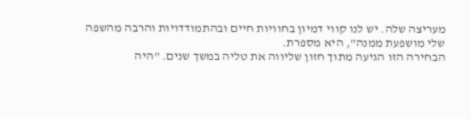מעריצה שלה. יש לנו קווי דמיון בחוויות חיים ובהתמודדויות והרבה מהשפה שלי מושפעת ממנה", היא מספרת.
הבחירה הזו הגיעה מתוך חזון שליווה את טליה במשך שנים. "היה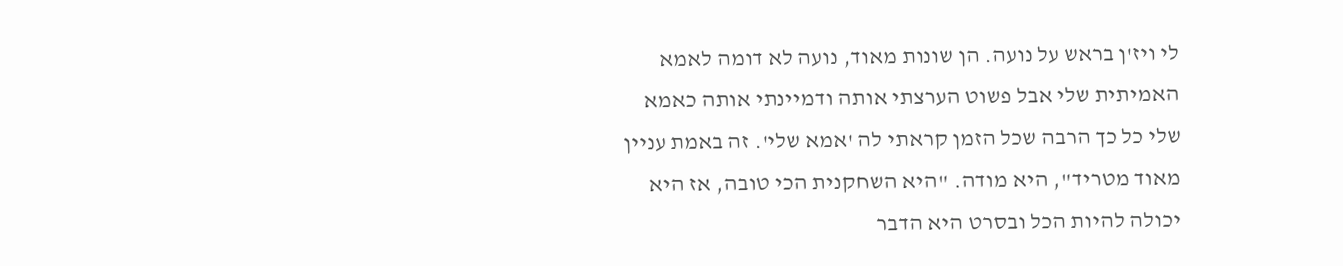לי ויז'ן בראש על נועה. הן שונות מאוד, נועה לא דומה לאמא האמיתית שלי אבל פשוט הערצתי אותה ודמיינתי אותה כאמא שלי כל כך הרבה שכל הזמן קראתי לה 'אמא שלי'. זה באמת עניין מאוד מטריד", היא מודה. "היא השחקנית הכי טובה, אז היא יכולה להיות הכל ובסרט היא הדבר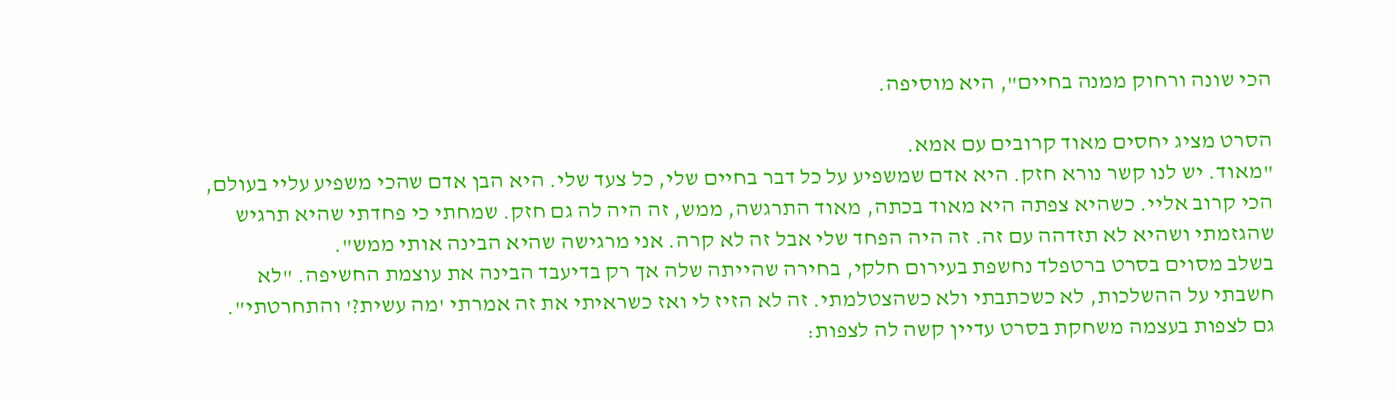הכי שונה ורחוק ממנה בחיים", היא מוסיפה.

הסרט מציג יחסים מאוד קרובים עם אמא.
"מאוד. יש לנו קשר נורא חזק. היא אדם שמשפיע על כל דבר בחיים שלי, כל צעד שלי. היא הבן אדם שהכי משפיע עליי בעולם, הכי קרוב אליי. כשהיא צפתה היא מאוד בכתה, מאוד התרגשה, ממש, זה היה לה גם חזק. שמחתי כי פחדתי שהיא תרגיש שהגזמתי ושהיא לא תזדהה עם זה. זה היה הפחד שלי אבל זה לא קרה. אני מרגישה שהיא הבינה אותי ממש".
בשלב מסוים בסרט ברטפלד נחשפת בעירום חלקי, בחירה שהייתה שלה אך רק בדיעבד הבינה את עוצמת החשיפה. "לא חשבתי על ההשלכות, לא כשכתבתי ולא כשהצטלמתי. זה לא הזיז לי ואז כשראיתי את זה אמרתי 'מה עשית?' והתחרטתי". גם לצפות בעצמה משחקת בסרט עדיין קשה לה לצפות: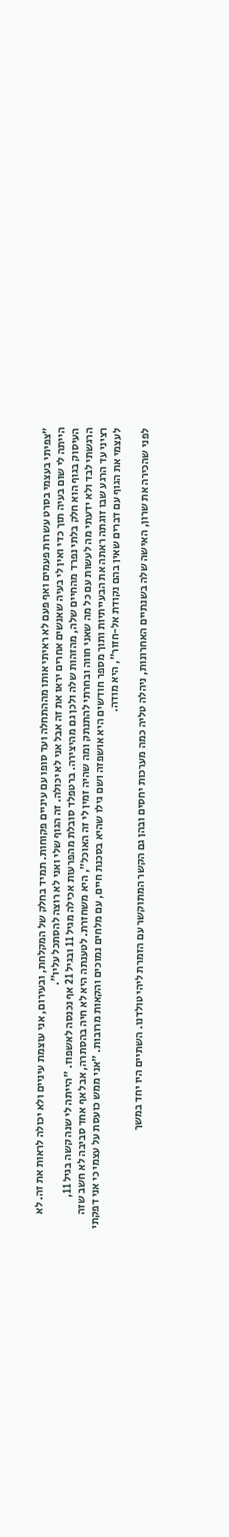"צפיתי בעצמי בסרט עשרות פעמים ואף פעם לא ראיתי אותו מההתחלה ועד סופו עם עיניים פקוחות. תמיד בחלק של המקלחת, ובעירום, אני עוצמת עיניים ולא יכולה לראות את זה. לא הייתה לי שום בעיה תוך כדי ואין לי בעיה שאנשים אחרים יראו את זה אבל אני לא יכולה. זה הגוף שלי ואני לא רוצה להסתכל עליו".
העיסוק בגוף הוא חלק בלתי נפרד מהחיים שלה, מהזהות שלה ולכן גם מהיצירה. ברטפלד סובלת מהפרעות אכילה מגיל 11 ובגיל 21 אף נכנסה לאשפוז. "הייתה לי שנה קשה בגיל 11, הרגשתי לבד ולא ידעתי מה לעשות עם כל מה שאני חווה ובחרתי להתנתק ומה שהיה זמין לי זה האוכל", היא משחזרת. לטענתה היא לא חיה בהסתרה, אבל אף אחד סביבה לא חשב שזה רציני עד הרגע שבו זוגתה ראתה את הבעייתיות ותוך מספר חודשים היא אושפזה ושם גילו שהיא בסכנת חיים, עם מלחים נמוכים והקאות מרובות. "אני ממש כועסת על עצמי כי אני דפקתי לעצמי את הגוף עם דברים שאין בהם נקודת אל-חזור", היא מודה.

לפני שהכירה את שרון, האישה שלה בשנתיים האחרונות, ניהלה טליה כמה מערכות יחסים ובהן גם הקשר המתוקשר עם הזמרת ליהי טולדנו. השתיים היו יחד במשך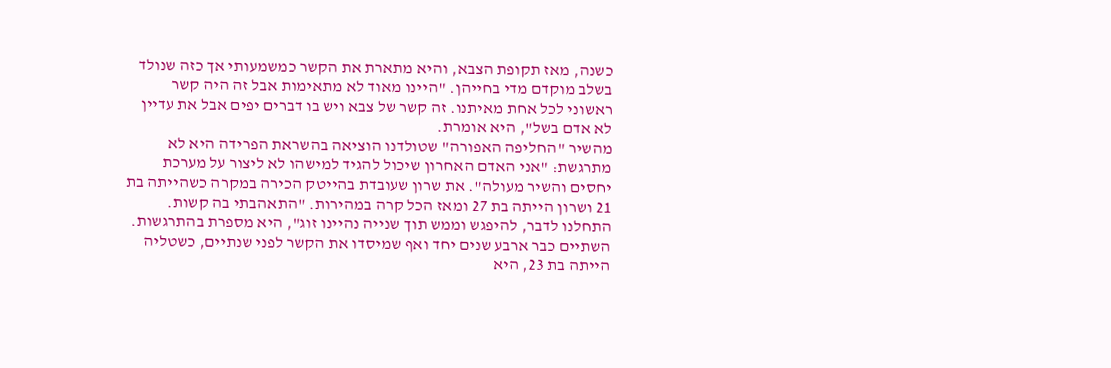כשנה, מאז תקופת הצבא, והיא מתארת את הקשר כמשמעותי אך כזה שנולד בשלב מוקדם מדי בחייהן. "היינו מאוד לא מתאימות אבל זה היה קשר ראשוני לכל אחת מאיתנו. זה קשר של צבא ויש בו דברים יפים אבל את עדיין לא אדם בשל", היא אומרת.
מהשיר "החליפה האפורה" שטולדנו הוציאה בהשראת הפרידה היא לא מתרגשת: "אני האדם האחרון שיכול להגיד למישהו לא ליצור על מערכת יחסים והשיר מעולה". את שרון שעובדת בהייטק הכירה במקרה כשהייתה בת 21 ושרון הייתה בת 27 ומאז הכל קרה במהירות. "התאהבתי בה קשות. התחלנו לדבר, להיפגש וממש תוך שנייה נהיינו זוג", היא מספרת בהתרגשות.
השתיים כבר ארבע שנים יחד ואף שמיסדו את הקשר לפני שנתיים, כשטליה הייתה בת 23, היא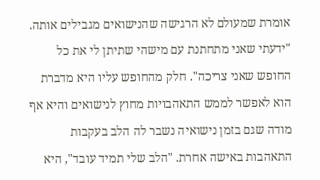אומרת שמעולם לא הרגישה שהנישואים מגבילים אותה. "ידעתי שאני מתחתנת עם מישהי שתיתן לי את כל החופש שאני צריכה". חלק מהחופש עליו היא מדברת הוא לאפשר לממש התאהבויות מחוץ לנישואים והיא אף מודה שגם בזמן נישואיה נשבר לה הלב בעקבות התאהבות באישה אחרת. "הלב שלי תמיד עובד", היא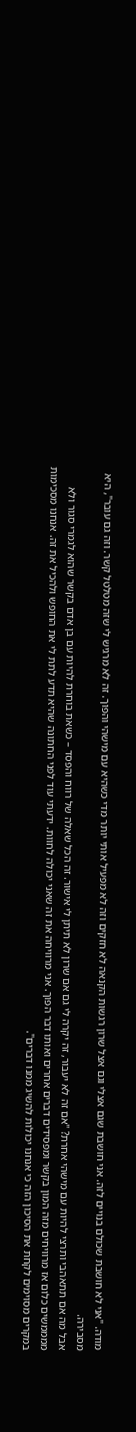מודה. "אני לא חושבת שכולם בנויים לזה. אני חושבת שגם אצלי וגם אצל שרון רגשות הקנאה לא חזקים וזה לא מפעיל אותי יותר מדי כשהיא עם מישהי והפוך. זה לא מרגיש לי שזה מטלטל קשר. וזה גם עובר", היא מסבירה.
אבל מה אם תתאהבי ותרצי להיות עם מישהי אחרת? "אם זה לא יעבור, זה יקרה לי גם אם שרון לא תיתן לי אישור. זה הכל שאלה של רווח והפסד – כשאת בוחרת להיות עם בן אדם בקשר שהוא לגמרי סגור ולא ממממשים כלום אז מרוויחים מזה המון בקשר ומפסידים דברים אחרים ואותו דבר הפוך. אני מרוויחה את זה שאני יכולה לחוות. ידעתי עוד לפני החתונה שהיא תדע לתת לי את החופש ולהכיל את זה. אנחנו מסכימות במקרים מסוימים לקחת את הסיכון הזה כי אנחנו יכולות להשיג ממנו דברים".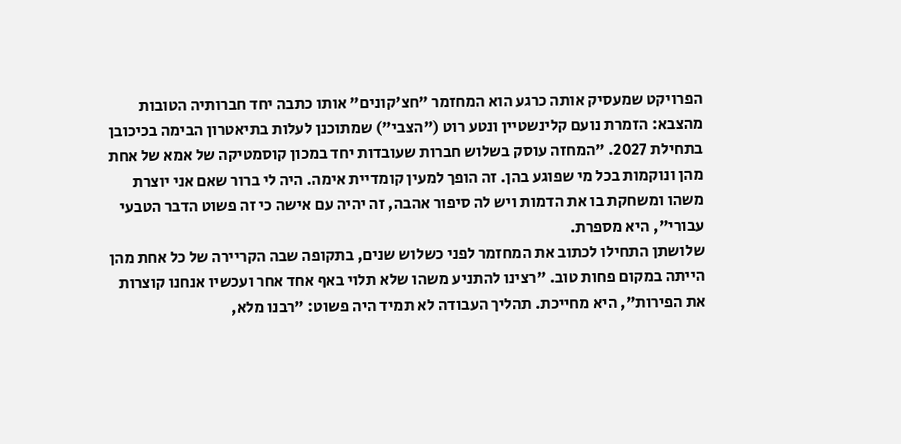הפרויקט שמעסיק אותה כרגע הוא המחזמר "חצ'קונים" אותו כתבה יחד חברותיה הטובות מהצבא: הזמרת נועם קלינשטיין ונטע רוט ("הצבי") שמתוכנן לעלות בתיאטרון הבימה בכיכובן בתחילת 2027. "המחזה עוסק בשלוש חברות שעובדות יחד במכון קוסמטיקה של אמא של אחת מהן ונוקמות בכל מי שפוגע בהן. זה הופך למעין קומדיית אימה. היה לי ברור שאם אני יוצרת משהו ומשחקת בו את הדמות ויש לה סיפור אהבה, זה יהיה עם אישה כי זה פשוט הדבר הטבעי עבורי", היא מספרת.
שלושתן התחילו לכתוב את המחזמר לפני כשלוש שנים, בתקופה שבה הקריירה של כל אחת מהן הייתה במקום פחות טוב. "רצינו להתניע משהו שלא תלוי באף אחד אחר ועכשיו אנחנו קוצרות את הפירות", היא מחייכת. תהליך העבודה לא תמיד היה פשוט: "רבנו מלא,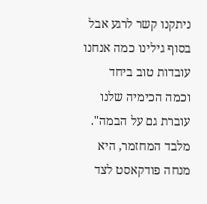ניתקנו קשר לרגע אבל בסוף גילינו כמה אנחנו עובדות טוב ביחד וכמה הכימיה שלנו עוברת גם על הבמה".
מלבד המחזמר, היא מנחה פודקאסט לצד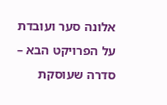אלונה סער ועובדת על הפרויקט הבא – סדרה שעוסקת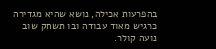בהפרעות אכילה, נושא שהיא מגדירה כרגיש מאוד עבודה ובו תשחק שוב נועה קולר.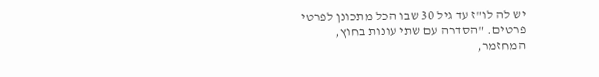יש לה לו"ז עד גיל 30 שבו הכל מתכונן לפרטי פרטים. "הסדרה עם שתי עונות בחוץ, המחזמר,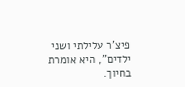פיצ'ר עלילתי ושני ילדים", היא אומרת בחיוך.